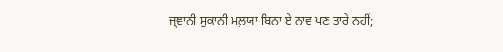ਜ੍ਞਾਨੀ ਸੁਕਾਨੀ ਮਲ਼ਯਾ ਬਿਨਾ ਏ ਨਾਵ ਪਣ ਤਾਰੇ ਨਹੀਂ;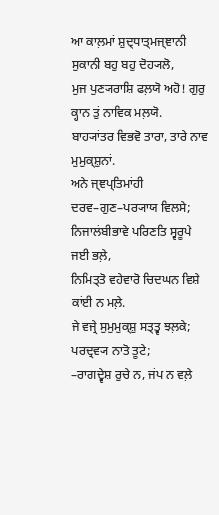ਆ ਕਾਲ਼ਮਾਂ ਸ਼ੁਦ੍ਧਾਤ੍ਮਜ੍ਞਾਨੀ ਸੁਕਾਨੀ ਬਹੁ ਬਹੁ ਦੋਹ੍ਯਲੋ,
ਮੁਜ ਪੁਣ੍ਯਰਾਸ਼ਿ ਫਲ਼ਯੋ ਅਹੋ! ਗੁਰੁ ਕ੍ਹਾਨ ਤੁਂ ਨਾਵਿਕ ਮਲ਼ਯੋ.
ਬਾਹ੍ਯਾਂਤਰ ਵਿਭਵੋ ਤਾਰਾ, ਤਾਰੇ ਨਾਵ ਮੁਮੁਕ੍ਸ਼ੁਨਾਂ.
ਅਨੇ ਜ੍ਞਪ੍ਤਿਮਾਂਹੀ ਦਰਵ–ਗੁਣ–ਪਰ੍ਯਾਯ ਵਿਲਸੇ;
ਨਿਜਾਲਂਬੀਭਾਵੇ ਪਰਿਣਤਿ ਸ੍ਵਰੂਪੇ ਜਈ ਭਲ਼ੇ,
ਨਿਮਿਤ੍ਤੋ ਵਹੇਵਾਰੋ ਚਿਦਘਨ ਵਿਸ਼ੇ ਕਾਂਈ ਨ ਮਲ਼ੇ.
ਜੇ ਵਜ੍ਰੇ ਸੁਮੁਮੁਕ੍ਸ਼ੁ ਸਤ੍ਤ੍ਵ ਝਲ਼ਕੇ; ਪਰਦ੍ਰਵ੍ਯ ਨਾਤੋ ਤੂਟੇ;
–ਰਾਗਦ੍ਵੇਸ਼ ਰੁਚੇ ਨ, ਜਂਪ ਨ ਵਲ਼ੇ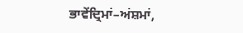ਭਾਵੇਂਦ੍ਰਿਮਾਂ–ਅਂਸ਼ਮਾਂ,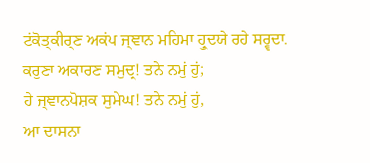ਟਂਕੋਤ੍ਕੀਰ੍ਣ ਅਕਂਪ ਜ੍ਞਾਨ ਮਹਿਮਾ ਹ੍ਰੁਦਯੇ ਰਹੇ ਸਰ੍ਵਦਾ.
ਕਰੁਣਾ ਅਕਾਰਣ ਸਮੁਦ੍ਰ! ਤਨੇ ਨਮੁਂ ਹੁਂ;
ਹੇ ਜ੍ਞਾਨਪੋਸ਼ਕ ਸੁਮੇਘ! ਤਨੇ ਨਮੁਂ ਹੁਂ,
ਆ ਦਾਸਨਾ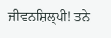ਜੀਵਨਸ਼ਿਲ੍ਪੀ! ਤਨੇ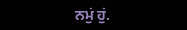ਨਮੁਂ ਹੁਂ.